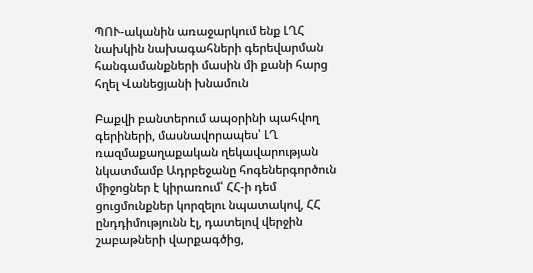ՊՈՒ-ականին առաջարկում ենք ԼՂՀ նախկին նախագահների գերեվարման հանգամանքների մասին մի քանի հարց հղել Վանեցյանի խնամուն

Բաքվի բանտերում ապօրինի պահվող գերիների, մասնավորապես՝ ԼՂ ռազմաքաղաքական ղեկավարության նկատմամբ Ադրբեջանը հոգեներգործուն միջոցներ է կիրառում՝ ՀՀ-ի դեմ ցուցմունքներ կորզելու նպատակով, ՀՀ ընդդիմությունն էլ, դատելով վերջին շաբաթների վարքագծից,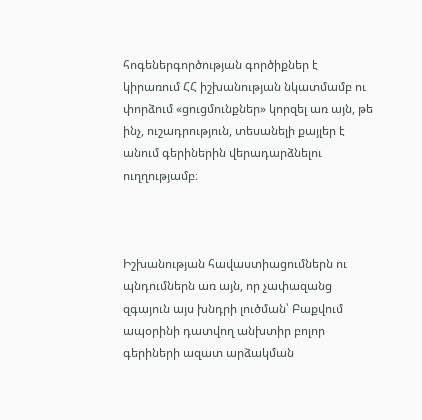հոգեներգործության գործիքներ է կիրառում ՀՀ իշխանության նկատմամբ ու փորձում «ցուցմունքներ» կորզել առ այն, թե  ինչ, ուշադրություն, տեսանելի քայլեր է անում գերիներին վերադարձնելու ուղղությամբ։



Իշխանության հավաստիացումներն ու պնդումներն առ այն, որ չափազանց զգայուն այս խնդրի լուծման՝ Բաքվում ապօրինի դատվող անխտիր բոլոր գերիների ազատ արձակման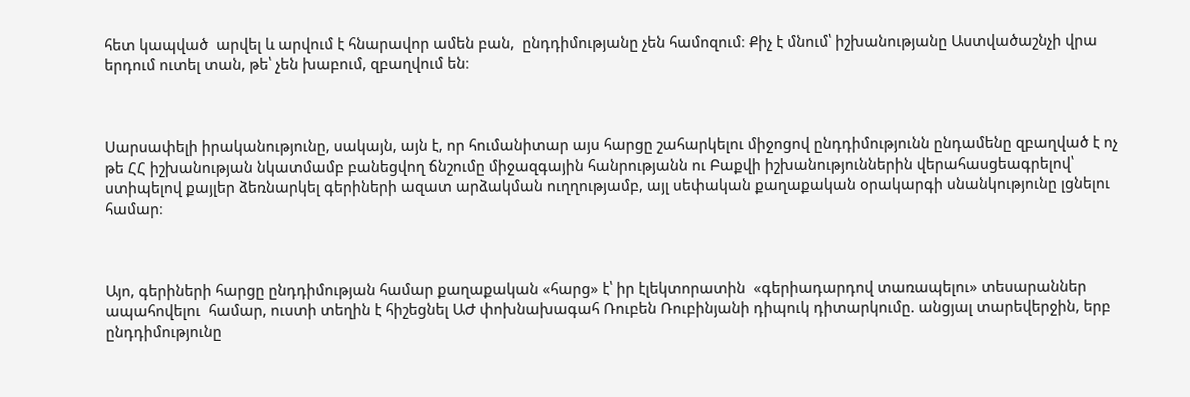հետ կապված  արվել և արվում է հնարավոր ամեն բան,  ընդդիմությանը չեն համոզում։ Քիչ է մնում՝ իշխանությանը Աստվածաշնչի վրա երդում ուտել տան, թե՝ չեն խաբում, զբաղվում են։



Սարսափելի իրականությունը, սակայն, այն է, որ հումանիտար այս հարցը շահարկելու միջոցով ընդդիմությունն ընդամենը զբաղված է ոչ թե ՀՀ իշխանության նկատմամբ բանեցվող ճնշումը միջազգային հանրությանն ու Բաքվի իշխանություններին վերահասցեագրելով՝ ստիպելով քայլեր ձեռնարկել գերիների ազատ արձակման ուղղությամբ, այլ սեփական քաղաքական օրակարգի սնանկությունը լցնելու համար։



Այո, գերիների հարցը ընդդիմության համար քաղաքական «հարց» է՝ իր էլեկտորատին  «գերիադարդով տառապելու» տեսարաններ ապահովելու  համար, ուստի տեղին է հիշեցնել ԱԺ փոխնախագահ Ռուբեն Ռուբինյանի դիպուկ դիտարկումը. անցյալ տարեվերջին, երբ ընդդիմությունը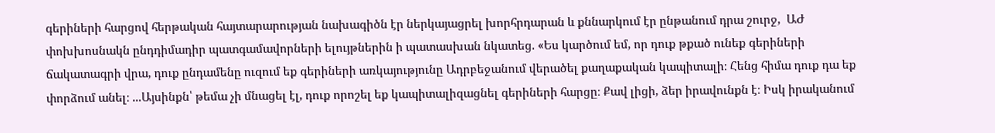գերիների հարցով հերթական հայտարարության նախագիծն էր ներկայացրել խորհրդարան և քննարկում էր ընթանում դրա շուրջ,  ԱԺ փոխխոսնակն ընդդիմադիր պատգամավորների ելույթներին ի պատասխան նկատեց. «Ես կարծում եմ, որ դուք թքած ունեք գերիների ճակատագրի վրա, դուք ընդամենը ուզում եք գերիների առկայությունը Ադրբեջանում վերածել քաղաքական կապիտալի։ Հենց հիմա դուք դա եք փորձում անել։ ...Այսինքն՝ թեմա չի մնացել էլ, դուք որոշել եք կապիտալիզացնել գերիների հարցը։ Քավ լիցի, ձեր իրավունքն է։ Իսկ իրականում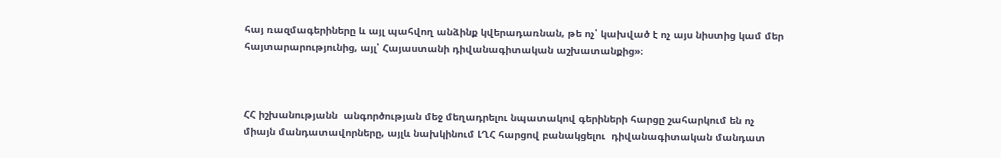հայ ռազմագերիները և այլ պահվող անձինք կվերադառնան, թե ոչ՝ կախված է ոչ այս նիստից կամ մեր հայտարարությունից, այլ՝ Հայաստանի դիվանագիտական աշխատանքից»։



ՀՀ իշխանությանն  անգործության մեջ մեղադրելու նպատակով գերիների հարցը շահարկում են ոչ միայն մանդատավորները, այլև նախկինում ԼՂՀ հարցով բանակցելու  դիվանագիտական մանդատ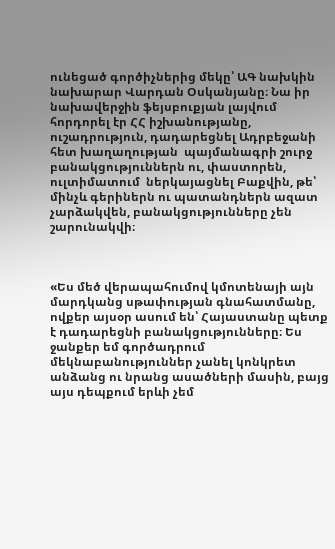ունեցած գործիչներից մեկը՝ ԱԳ նախկին նախարար Վարդան Օսկանյանը։ Նա իր նախավերջին ֆեյսբուքյան լայվում հորդորել էր ՀՀ իշխանությանը, ուշադրություն, դադարեցնել Ադրբեջանի հետ խաղաղության  պայմանագրի շուրջ բանակցություններն ու, փաստորեն,  ուլտիմատում  ներկայացնել Բաքվին, թե՝ մինչև գերիներն ու պատանդներն ազատ չարձակվեն, բանակցությունները չեն շարունակվի։



«Ես մեծ վերապահումով կմոտենայի այն մարդկանց սթափության գնահատմանը, ովքեր այսօր ասում են՝ Հայաստանը պետք է դադարեցնի բանակցությունները։ Ես ջանքեր եմ գործադրում մեկնաբանություններ չանել կոնկրետ անձանց ու նրանց ասածների մասին, բայց այս դեպքում երևի չեմ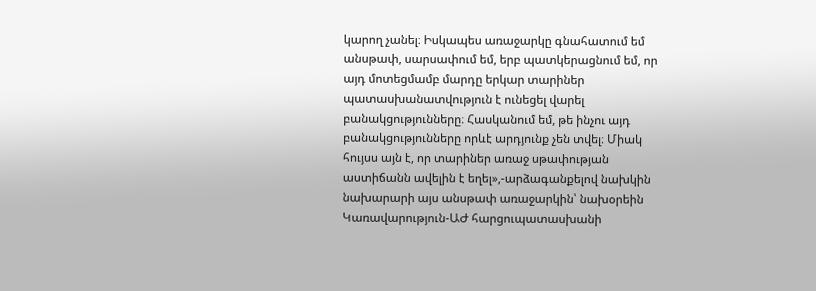կարող չանել։ Իսկապես առաջարկը գնահատում եմ անսթափ, սարսափում եմ, երբ պատկերացնում եմ, որ այդ մոտեցմամբ մարդը երկար տարիներ պատասխանատվություն է ունեցել վարել բանակցությունները։ Հասկանում եմ, թե ինչու այդ բանակցությունները որևէ արդյունք չեն տվել։ Միակ հույսս այն է, որ տարիներ առաջ սթափության աստիճանն ավելին է եղել»,-արձագանքելով նախկին նախարարի այս անսթափ առաջարկին՝ նախօրեին Կառավարություն-ԱԺ հարցուպատասխանի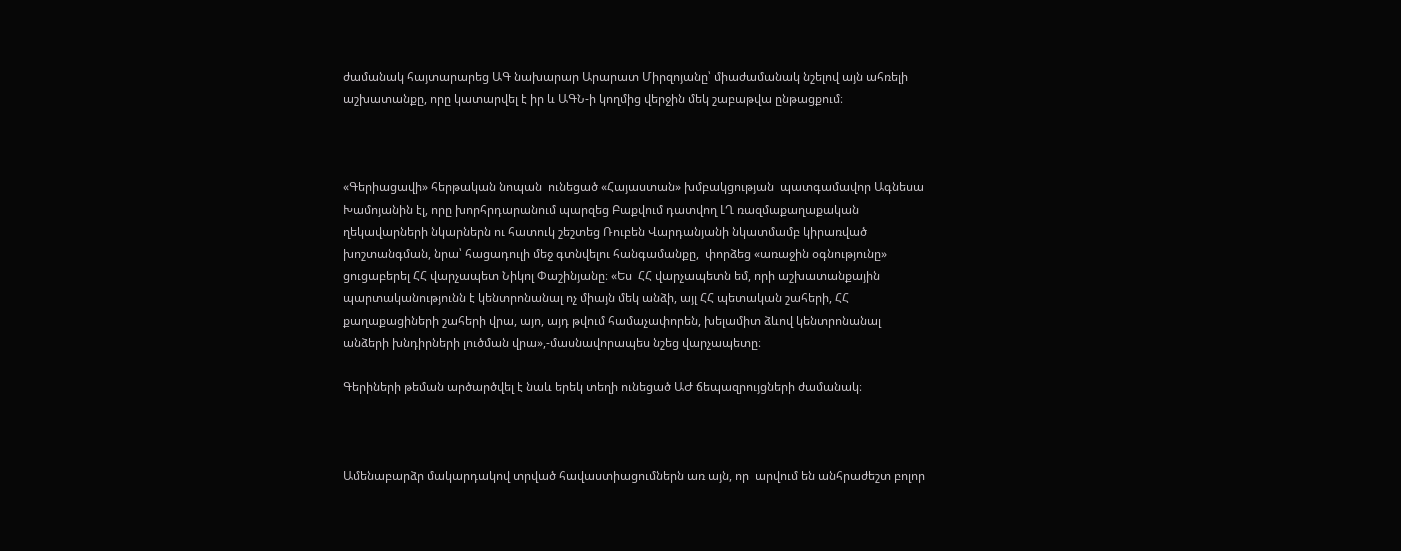ժամանակ հայտարարեց ԱԳ նախարար Արարատ Միրզոյանը՝ միաժամանակ նշելով այն ահռելի աշխատանքը, որը կատարվել է իր և ԱԳՆ-ի կողմից վերջին մեկ շաբաթվա ընթացքում։



«Գերիացավի» հերթական նոպան  ունեցած «Հայաստան» խմբակցության  պատգամավոր Ագնեսա Խամոյանին էլ, որը խորհրդարանում պարզեց Բաքվում դատվող ԼՂ ռազմաքաղաքական ղեկավարների նկարներն ու հատուկ շեշտեց Ռուբեն Վարդանյանի նկատմամբ կիրառված խոշտանգման, նրա՝ հացադուլի մեջ գտնվելու հանգամանքը,  փորձեց «առաջին օգնությունը» ցուցաբերել ՀՀ վարչապետ Նիկոլ Փաշինյանը։ «Ես  ՀՀ վարչապետն եմ, որի աշխատանքային պարտականությունն է կենտրոնանալ ոչ միայն մեկ անձի, այլ ՀՀ պետական շահերի, ՀՀ քաղաքացիների շահերի վրա, այո, այդ թվում համաչափորեն, խելամիտ ձևով կենտրոնանալ անձերի խնդիրների լուծման վրա»,-մասնավորապես նշեց վարչապետը։

Գերիների թեման արծարծվել է նաև երեկ տեղի ունեցած ԱԺ ճեպազրույցների ժամանակ։



Ամենաբարձր մակարդակով տրված հավաստիացումներն առ այն, որ  արվում են անհրաժեշտ բոլոր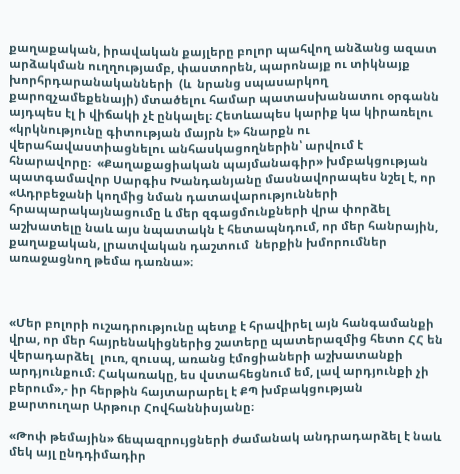քաղաքական, իրավական քայլերը բոլոր պահվող անձանց ազատ արձակման ուղղությամբ, փաստորեն, պարոնայք ու տիկնայք խորհրդարանականների  (և  նրանց սպասարկող քարոզչամեքենայի) մտածելու համար պատասխանատու օրգանն այդպես էլ ի վիճակի չէ ընկալել։ Հետևապես կարիք կա կիրառելու  «կրկնությունը գիտության մայրն է» հնարքն ու  վերահավաստիացնելու անհասկացողներին՝ արվում է հնարավորը։  «Քաղաքացիական պայմանագիր» խմբակցության պատգամավոր Սարգիս Խանդանյանը մասնավորապես նշել է, որ «Ադրբեջանի կողմից նման դատավարությունների հրապարակայնացումը և մեր զգացմունքների վրա փորձել աշխատելը նաև այս նպատակն է հետապնդում, որ մեր հանրային, քաղաքական, լրատվական դաշտում  ներքին խմորումներ առաջացնող թեմա դառնա»։



«Մեր բոլորի ուշադրությունը պետք է հրավիրել այն հանգամանքի վրա, որ մեր հայրենակիցներից շատերը պատերազմից հետո ՀՀ են վերադարձել  լուռ, զուսպ, առանց էմոցիաների աշխատանքի արդյունքում։ Հակառակը, ես վստահեցնում եմ, լավ արդյունքի չի բերում»,- իր հերթին հայտարարել է ՔՊ խմբակցության քարտուղար Արթուր Հովհաննիսյանը։

«Թոփ թեմային» ճեպազրույցների ժամանակ անդրադարձել է նաև մեկ այլ ընդդիմադիր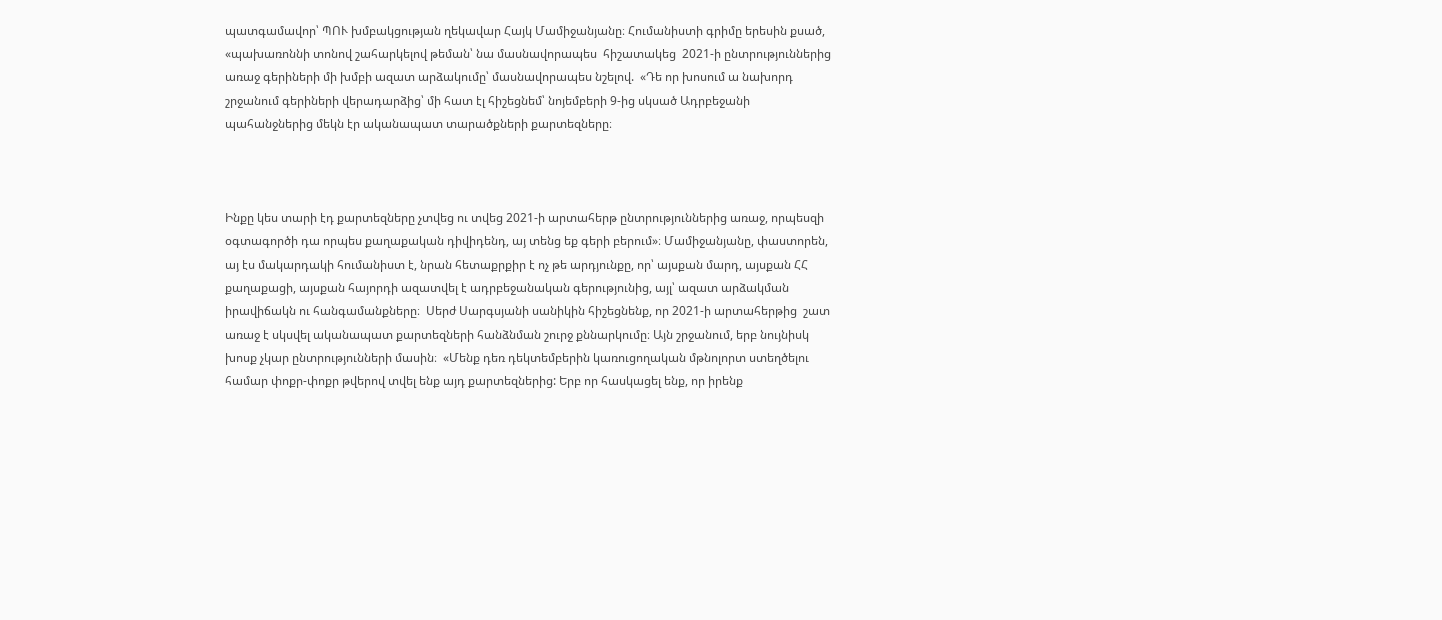պատգամավոր՝ ՊՈՒ խմբակցության ղեկավար Հայկ Մամիջանյանը։ Հումանիստի գրիմը երեսին քսած, «պախառոննի տոնով շահարկելով թեման՝ նա մասնավորապես  հիշատակեց  2021-ի ընտրություններից առաջ գերիների մի խմբի ազատ արձակումը՝ մասնավորապես նշելով.  «Դե որ խոսում ա նախորդ շրջանում գերիների վերադարձից՝ մի հատ էլ հիշեցնեմ՝ նոյեմբերի 9-ից սկսած Ադրբեջանի պահանջներից մեկն էր ականապատ տարածքների քարտեզները։



Ինքը կես տարի էդ քարտեզները չտվեց ու տվեց 2021-ի արտահերթ ընտրություններից առաջ, որպեսզի օգտագործի դա որպես քաղաքական դիվիդենդ, այ տենց եք գերի բերում»։ Մամիջանյանը, փաստորեն, այ էս մակարդակի հումանիստ է, նրան հետաքրքիր է ոչ թե արդյունքը, որ՝ այսքան մարդ, այսքան ՀՀ քաղաքացի, այսքան հայորդի ազատվել է ադրբեջանական գերությունից, այլ՝ ազատ արձակման իրավիճակն ու հանգամանքները։  Սերժ Սարգսյանի սանիկին հիշեցնենք, որ 2021-ի արտահերթից  շատ առաջ է սկսվել ականապատ քարտեզների հանձնման շուրջ քննարկումը։ Այն շրջանում, երբ նույնիսկ խոսք չկար ընտրությունների մասին։  «Մենք դեռ դեկտեմբերին կառուցողական մթնոլորտ ստեղծելու համար փոքր-փոքր թվերով տվել ենք այդ քարտեզներից: Երբ որ հասկացել ենք, որ իրենք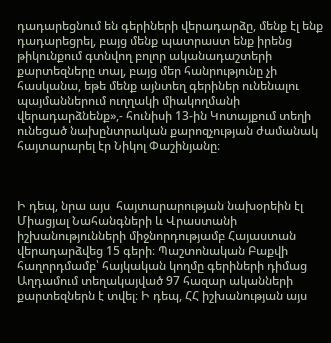դադարեցնում են գերիների վերադարձը, մենք էլ ենք դադարեցրել, բայց մենք պատրաստ ենք իրենց թիկունքում գտնվող բոլոր ականադաշտերի քարտեզները տալ, բայց մեր հանրությունը չի հասկանա, եթե մենք այնտեղ գերիներ ունենալու պայմաններում ուղղակի միակողմանի վերադարձնենք»,- հունիսի 13-ին Կոտայքում տեղի ունեցած նախընտրական քարոզչության ժամանակ հայտարարել էր Նիկոլ Փաշինյանը։



Ի դեպ, նրա այս  հայտարարության նախօրեին էլ  Միացյալ Նահանգների և Վրաստանի իշխանությունների միջնորդությամբ Հայաստան վերադարձվեց 15 գերի։ Պաշտոնական Բաքվի հաղորդմամբ՝ հայկական կողմը գերիների դիմաց Աղդամում տեղակայված 97 հազար ականների քարտեզներն է տվել։ Ի դեպ, ՀՀ իշխանության այս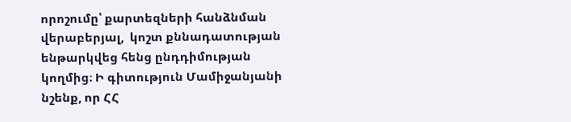որոշումը՝ քարտեզների հանձնման վերաբերյալ,  կոշտ քննադատության ենթարկվեց հենց ընդդիմության կողմից։ Ի գիտություն Մամիջանյանի նշենք, որ ՀՀ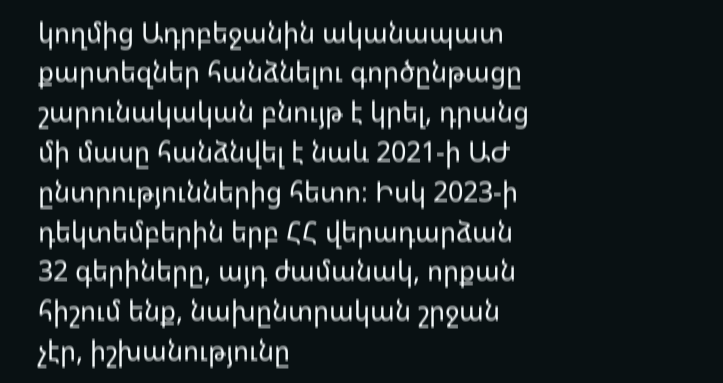կողմից Ադրբեջանին ականապատ քարտեզներ հանձնելու գործընթացը շարունակական բնույթ է կրել, դրանց մի մասը հանձնվել է նաև 2021-ի ԱԺ ընտրություններից հետո։ Իսկ 2023-ի դեկտեմբերին երբ ՀՀ վերադարձան 32 գերիները, այդ ժամանակ, որքան հիշում ենք, նախընտրական շրջան չէր, իշխանությունը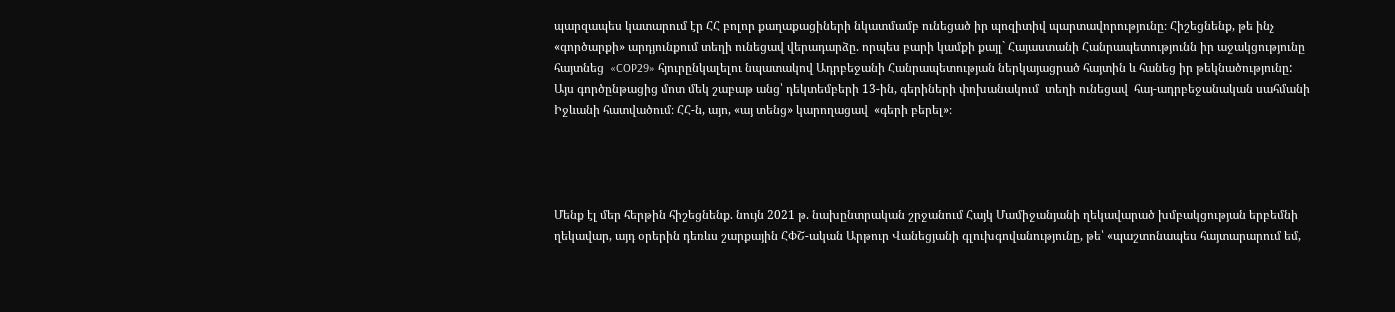պարզապես կատարում էր ՀՀ բոլոր քաղաքացիների նկատմամբ ունեցած իր պոզիտիվ պարտավորությունը։ Հիշեցնենք, թե ինչ «գործարքի» արդյունքում տեղի ունեցավ վերադարձը. որպես բարի կամքի քայլ` Հայաստանի Հանրապետությունն իր աջակցությունը  հայտնեց  «COP29» հյուրընկալելու նպատակով Ադրբեջանի Հանրապետության ներկայացրած հայտին և հանեց իր թեկնածությունը: Այս գործընթացից մոտ մեկ շաբաթ անց՝ դեկտեմբերի 13-ին, գերիների փոխանակում  տեղի ունեցավ  հայ-ադրբեջանական սահմանի Իջևանի հատվածում։ ՀՀ-ն, այո, «այ տենց» կարողացավ  «գերի բերել»։




Մենք էլ մեր հերթին հիշեցնենք. նույն 2021 թ. նախընտրական շրջանում Հայկ Մամիջանյանի ղեկավարած խմբակցության երբեմնի ղեկավար, այդ օրերին դեռևս շարքային ՀՓՇ-ական Արթուր Վանեցյանի գլուխգովանությունը, թե՝ «պաշտոնապես հայտարարում եմ,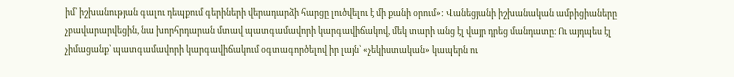իմ՝ իշխանության գալու դեպքում գերիների վերադարձի հարցը լուծվելու է մի քանի օրում»: Վանեցյանի իշխանական ամբիցիաները չբավարարվեցին, նա խորհրդարան մտավ պատգամավորի կարգավիճակով, մեկ տարի անց էլ վայր դրեց մանդատը։ Ու այդպես էլ չիմացանք՝ պատգամավորի կարգավիճակում օգտագործելով իր լայն՝ «չեկիստական» կապերն ու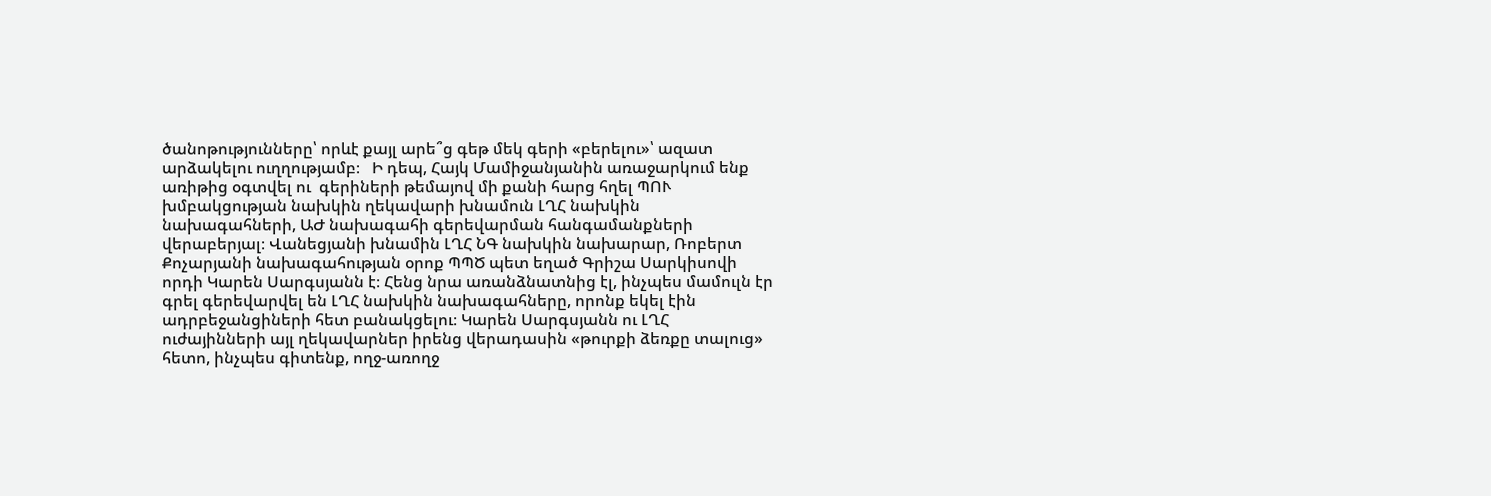ծանոթությունները՝ որևէ քայլ արե՞ց գեթ մեկ գերի «բերելու»՝ ազատ արձակելու ուղղությամբ։   Ի դեպ, Հայկ Մամիջանյանին առաջարկում ենք առիթից օգտվել ու  գերիների թեմայով մի քանի հարց հղել ՊՈՒ խմբակցության նախկին ղեկավարի խնամուն ԼՂՀ նախկին նախագահների, ԱԺ նախագահի գերեվարման հանգամանքների վերաբերյալ։ Վանեցյանի խնամին ԼՂՀ ՆԳ նախկին նախարար, Ռոբերտ Քոչարյանի նախագահության օրոք ՊՊԾ պետ եղած Գրիշա Սարկիսովի որդի Կարեն Սարգսյանն է։ Հենց նրա առանձնատնից էլ, ինչպես մամուլն էր գրել գերեվարվել են ԼՂՀ նախկին նախագահները, որոնք եկել էին ադրբեջանցիների հետ բանակցելու։ Կարեն Սարգսյանն ու ԼՂՀ ուժայինների այլ ղեկավարներ իրենց վերադասին «թուրքի ձեռքը տալուց» հետո, ինչպես գիտենք, ողջ-առողջ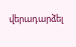վերադարձել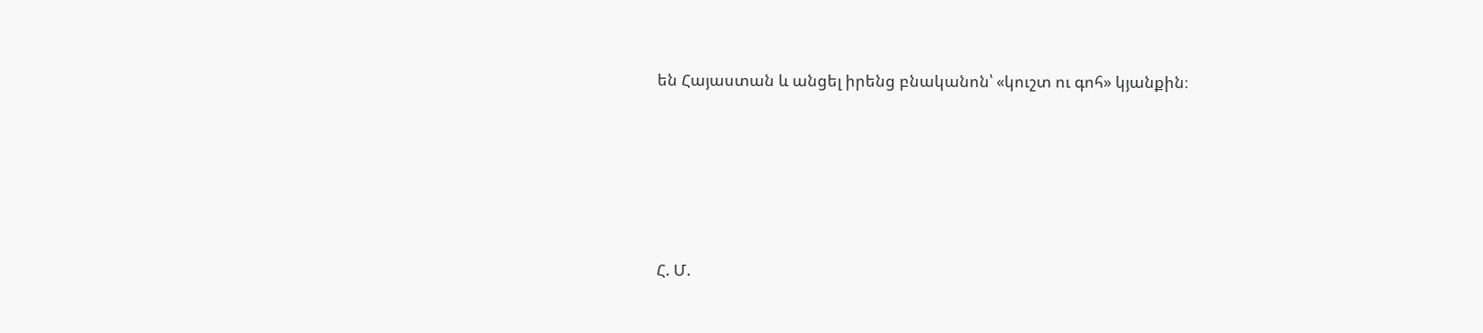են Հայաստան և անցել իրենց բնականոն՝ «կուշտ ու գոհ» կյանքին։





Հ. Մ.